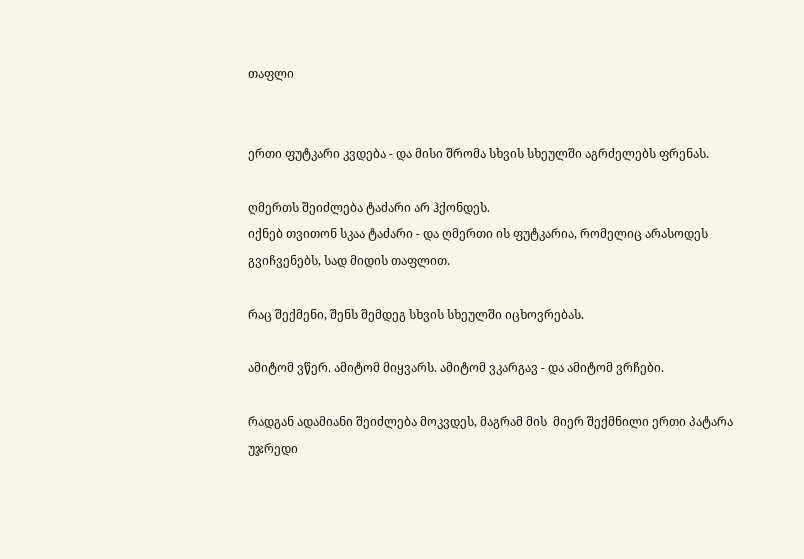თაფლი


ერთი ფუტკარი კვდება - და მისი შრომა სხვის სხეულში აგრძელებს ფრენას.

ღმერთს შეიძლება ტაძარი არ ჰქონდეს.
იქნებ თვითონ სკაა ტაძარი - და ღმერთი ის ფუტკარია, რომელიც არასოდეს გვიჩვენებს, სად მიდის თაფლით.

რაც შექმენი, შენს შემდეგ სხვის სხეულში იცხოვრებას.

ამიტომ ვწერ. ამიტომ მიყვარს. ამიტომ ვკარგავ - და ამიტომ ვრჩები.

რადგან ადამიანი შეიძლება მოკვდეს, მაგრამ მის  მიერ შექმნილი ერთი პატარა უჯრედი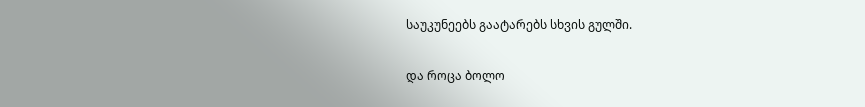საუკუნეებს გაატარებს სხვის გულში.

და როცა ბოლო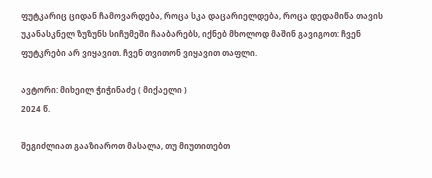ფუტკარიც ციდან ჩამოვარდება, როცა სკა დაცარიელდება, როცა დედამიწა თავის უკანასკნელ ზუზუნს სიჩუმეში ჩააბარებს, იქნებ მხოლოდ მაშინ გავიგოთ: ჩვენ ფუტკრები არ ვიყავით. ჩვენ თვითონ ვიყავით თაფლი.

ავტორი: მიხეილ ჭიჭინაძე ( მიქაელი )
2024 წ.

შეგიძლიათ გააზიაროთ მასალა, თუ მიუთითებთ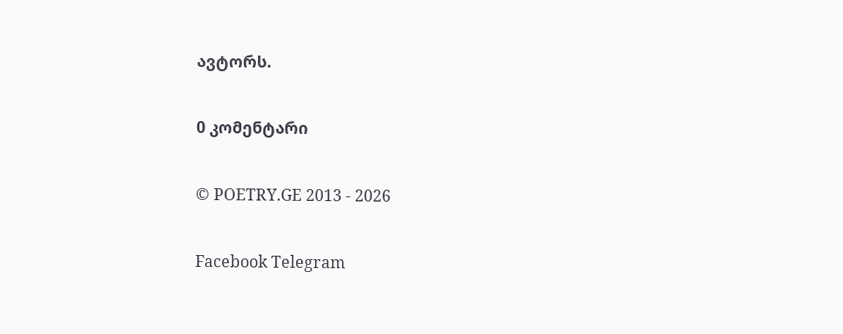ავტორს.

0 კომენტარი

© POETRY.GE 2013 - 2026

Facebook Telegram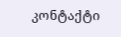კონტაქტი